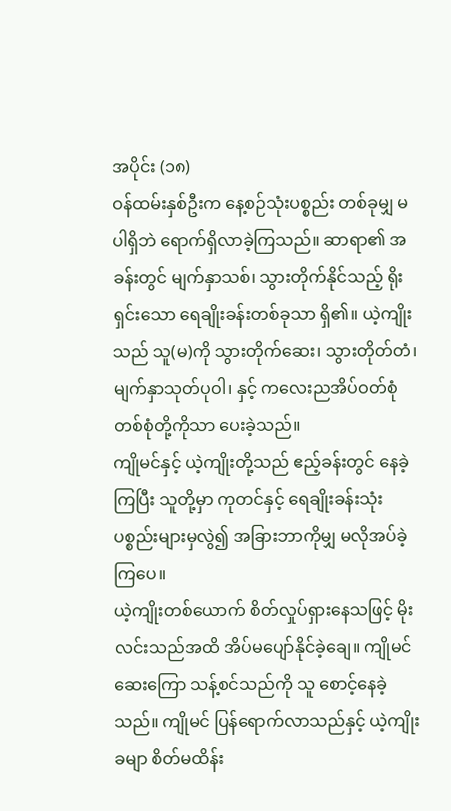အပိုင်း (၁၈)
ဝန်ထမ်းနှစ်ဦးက နေ့စဉ်သုံးပစ္စည်း တစ်ခုမျှ မပါရှိဘဲ ရောက်ရှိလာခဲ့ကြသည်။ ဆာရာ၏ အခန်းတွင် မျက်နှာသစ်၊ သွားတိုက်နိုင်သည့် ရိုးရှင်းသော ရေချိုးခန်းတစ်ခုသာ ရှိ၏။ ယဲ့ကျိုးသည် သူ(မ)ကို သွားတိုက်ဆေး၊ သွားတိုတ်တံ၊ မျက်နှာသုတ်ပုဝါ၊ နှင့် ကလေးညအိပ်ဝတ်စုံတစ်စုံတို့ကိုသာ ပေးခဲ့သည်။
ကျိုမင်နှင့် ယဲ့ကျိုးတို့သည် ဧည့်ခန်းတွင် နေခဲ့ကြပြီး သူတို့မှာ ကုတင်နှင့် ရေချိုးခန်းသုံး ပစ္စည်းများမှလွဲ၍ အခြားဘာကိုမျှ မလိုအပ်ခဲ့ကြပေ။
ယဲ့ကျိုးတစ်ယောက် စိတ်လှုပ်ရှားနေသဖြင့် မိုးလင်းသည်အထိ အိပ်မပျော်နိုင်ခဲ့ချေ။ ကျိုမင် ဆေးကြော သန့်စင်သည်ကို သူ စောင့်နေခဲ့သည်။ ကျိုမင် ပြန်ရောက်လာသည်နှင့် ယဲ့ကျိုးခမျာ စိတ်မထိန်း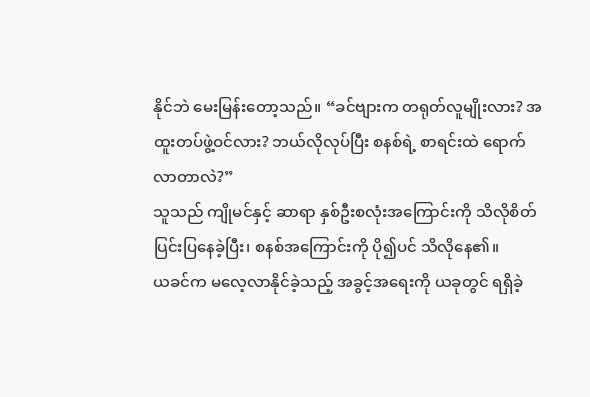နိုင်ဘဲ မေးမြန်းတော့သည်။ “ခင်ဗျားက တရုတ်လူမျိုးလား? အထူးတပ်ဖွဲ့ဝင်လား? ဘယ်လိုလုပ်ပြီး စနစ်ရဲ့ စာရင်းထဲ ရောက်လာတာလဲ?”
သူသည် ကျိုမင်နှင့် ဆာရာ နှစ်ဦးစလုံးအကြောင်းကို သိလိုစိတ် ပြင်းပြနေခဲ့ပြီး၊ စနစ်အကြောင်းကို ပို၍ပင် သိလိုနေ၏။
ယခင်က မလေ့လာနိုင်ခဲ့သည့် အခွင့်အရေးကို ယခုတွင် ရရှိခဲ့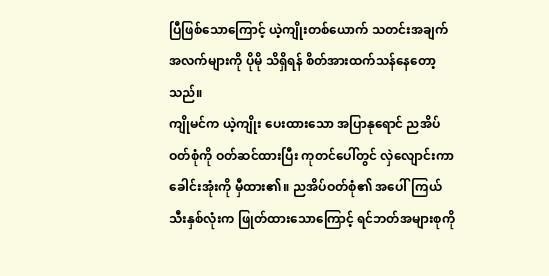ပြီဖြစ်သောကြောင့် ယဲ့ကျိုးတစ်ယောက် သတင်းအချက်အလက်များကို ပိုမို သိရှိရန် စိတ်အားထက်သန်နေတော့သည်။
ကျိုမင်က ယဲ့ကျိုး ပေးထားသော အပြာနုရောင် ညအိပ်ဝတ်စုံကို ဝတ်ဆင်ထားပြီး ကုတင်ပေါ်တွင် လှဲလျောင်းကာ ခေါင်းအုံးကို မှီထား၏။ ညအိပ်ဝတ်စုံ၏ အပေါ်ကြယ်သီးနှစ်လုံးက ဖြုတ်ထားသောကြောင့် ရင်ဘတ်အများစုကို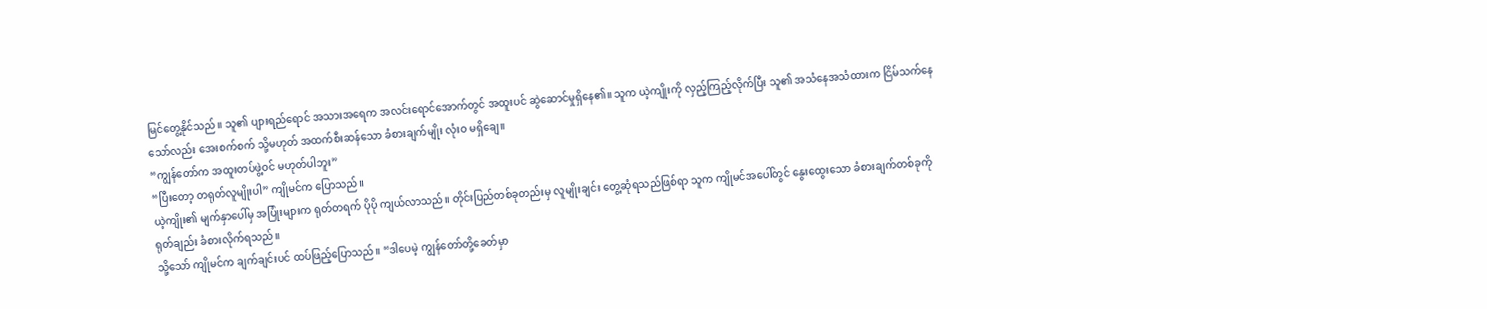မြင်တွေ့နိုင်သည်။ သူ၏ ပျားရည်ရောင် အသားအရေက အလင်းရောင်အောက်တွင် အထူးပင် ဆွဲဆောင်မှုရှိနေ၏။ သူက ယဲ့ကျိုးကို လှည့်ကြည့်လိုက်ပြီး သူ၏ အသံနေအသံထားက ငြိမ်သက်နေသော်လည်း အေးစက်စက် သို့မဟုတ် အထက်စီးဆန်သော ခံစားချက်မျိုး လုံးဝ မရှိချေ။
“ကျွန်တော်က အထူးတပ်ဖွဲ့ဝင် မဟုတ်ပါဘူး”
“ပြီးတော့ တရုတ်လူမျိုးပါ” ကျိုမင်က ပြောသည်။
ယဲ့ကျိုး၏ မျက်နှာပေါ်မှ အပြုံးများက ရုတ်တရက် ပိုပို ကျယ်လာသည်။ တိုင်းပြည်တစ်ခုတည်းမှ လူမျိုးချင်း တွေ့ဆုံရသည်ဖြစ်ရာ သူက ကျိုမင်အပေါ်တွင် နွေးထွေးသော ခံစားချက်တစ်ခုကို ရုတ်ချည်း ခံစားလိုက်ရသည်။
သို့သော် ကျိုမင်က ချက်ချင်းပင် ထပ်ဖြည့်ပြောသည်။ “ဒါပေမဲ့ ကျွန်တော်တို့ခေတ်မှာ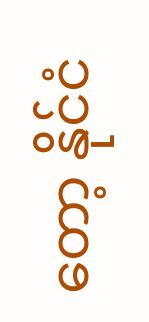တော့ နိုင်ငံ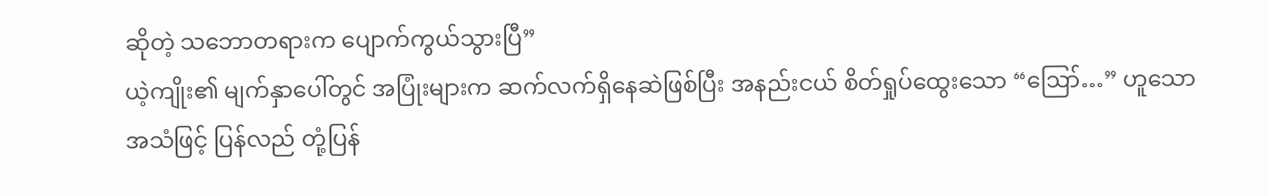ဆိုတဲ့ သဘောတရားက ပျောက်ကွယ်သွားပြီ”
ယဲ့ကျိုး၏ မျက်နှာပေါ်တွင် အပြုံးများက ဆက်လက်ရှိနေဆဲဖြစ်ပြီး အနည်းငယ် စိတ်ရှုပ်ထွေးသော “ဪ…” ဟူသော အသံဖြင့် ပြန်လည် တုံ့ပြန်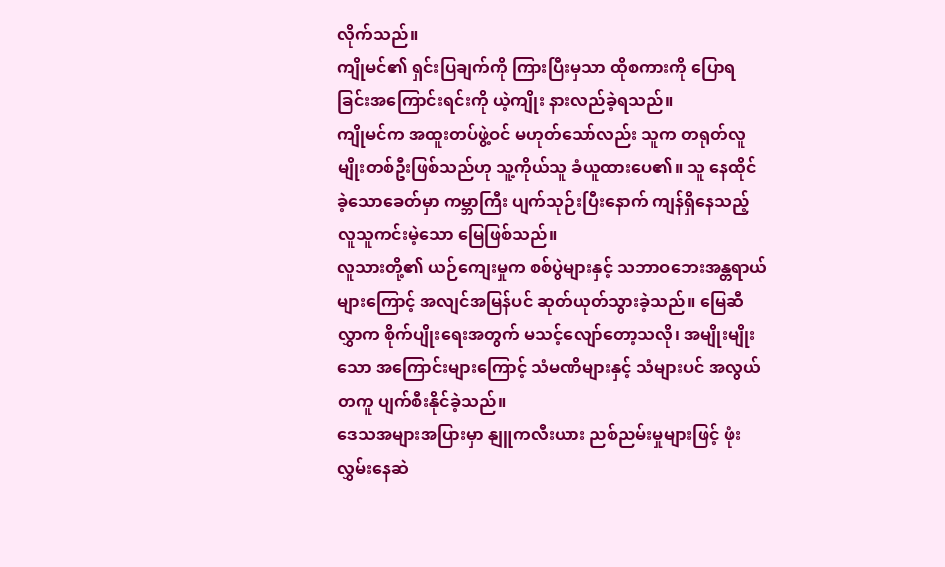လိုက်သည်။
ကျိုမင်၏ ရှင်းပြချက်ကို ကြားပြီးမှသာ ထိုစကားကို ပြောရခြင်းအကြောင်းရင်းကို ယဲ့ကျိုး နားလည်ခဲ့ရသည်။
ကျိုမင်က အထူးတပ်ဖွဲ့ဝင် မဟုတ်သော်လည်း သူက တရုတ်လူမျိုးတစ်ဦးဖြစ်သည်ဟု သူ့ကိုယ်သူ ခံယူထားပေ၏။ သူ နေထိုင်ခဲ့သောခေတ်မှာ ကမ္ဘာကြီး ပျက်သုဉ်းပြီးနောက် ကျန်ရှိနေသည့် လူသူကင်းမဲ့သော မြေဖြစ်သည်။
လူသားတို့၏ ယဉ်ကျေးမှုက စစ်ပွဲများနှင့် သဘာဝဘေးအန္တရာယ်များကြောင့် အလျင်အမြန်ပင် ဆုတ်ယုတ်သွားခဲ့သည်။ မြေဆီလွှာက စိုက်ပျိုးရေးအတွက် မသင့်လျော်တော့သလို၊ အမျိုးမျိုးသော အကြောင်းများကြောင့် သံမဏိများနှင့် သံများပင် အလွယ်တကူ ပျက်စီးနိုင်ခဲ့သည်။
ဒေသအများအပြားမှာ နျူကလီးယား ညစ်ညမ်းမှုများဖြင့် ဖုံးလွှမ်းနေဆဲ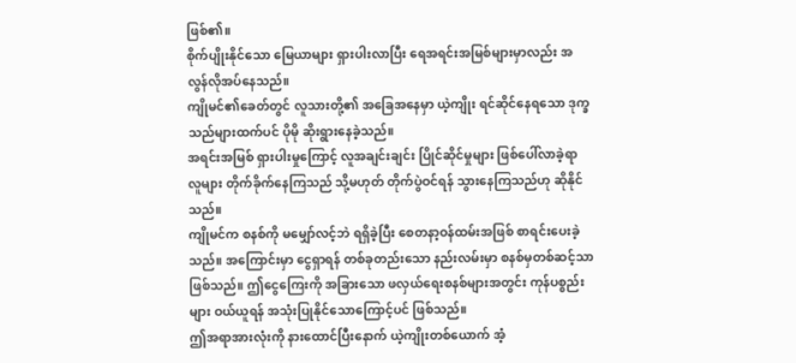ဖြစ်၏။
စိုက်ပျိုးနိုင်သော မြေယာများ ရှားပါးလာပြီး ရေအရင်းအမြစ်များမှာလည်း အလွန်လိုအပ်နေသည်။
ကျိုမင်၏ခေတ်တွင် လူသားတို့၏ အခြေအနေမှာ ယဲ့ကျိုး ရင်ဆိုင်နေရသော ဒုက္ခသည်များထက်ပင် ပိုမို ဆိုးရွားနေခဲ့သည်။
အရင်းအမြစ် ရှားပါးမှုကြောင့် လူအချင်းချင်း ပြိုင်ဆိုင်မှုများ ဖြစ်ပေါ်လာခဲ့ရာ လူများ တိုက်ခိုက်နေကြသည် သို့မဟုတ် တိုက်ပွဲဝင်ရန် သွားနေကြသည်ဟု ဆိုနိုင်သည်။
ကျိုမင်က စနစ်ကို မမျှော်လင့်ဘဲ ရရှိခဲ့ပြီး စေတနာ့ဝန်ထမ်းအဖြစ် စာရင်းပေးခဲ့သည်။ အကြောင်းမှာ ငွေရှာရန် တစ်ခုတည်းသော နည်းလမ်းမှာ စနစ်မှတစ်ဆင့်သာ ဖြစ်သည်။ ဤငွေကြေးကို အခြားသော ဖလှယ်ရေးစနစ်များအတွင်း ကုန်ပစ္စည်းများ ဝယ်ယူရန် အသုံးပြုနိုင်သောကြောင့်ပင် ဖြစ်သည်။
ဤအရာအားလုံးကို နားထောင်ပြီးနောက် ယဲ့ကျိုးတစ်ယောက် အံ့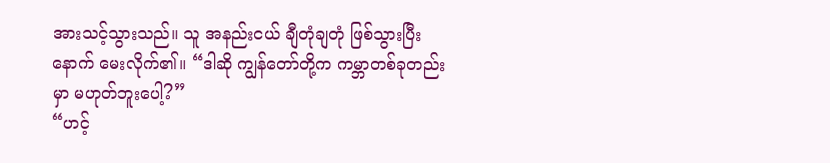အားသင့်သွားသည်။ သူ အနည်းငယ် ချီတုံချတုံ ဖြစ်သွားပြီးနောက် မေးလိုက်၏။ “ဒါဆို ကျွန်တော်တို့က ကမ္ဘာတစ်ခုတည်းမှာ မဟုတ်ဘူးပေါ့?”
“ဟင့်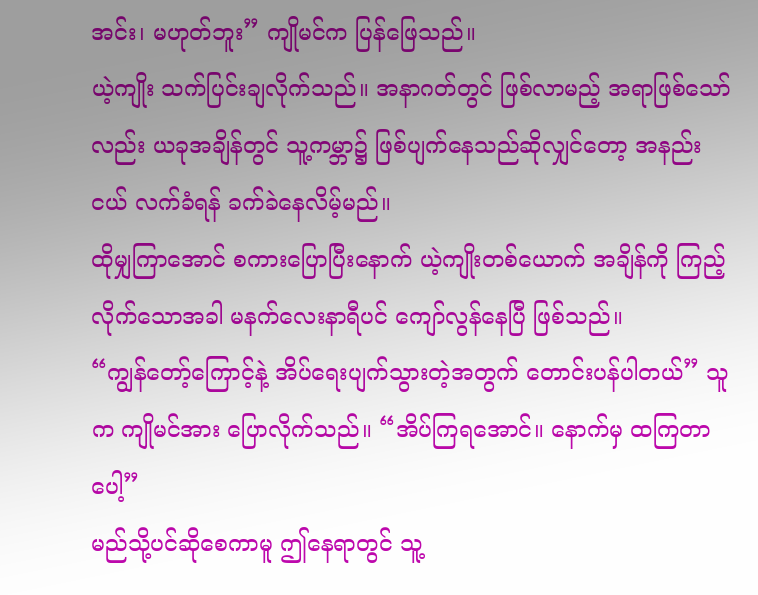အင်း၊ မဟုတ်ဘူး” ကျိုမင်က ပြန်ဖြေသည်။
ယဲ့ကျိုး သက်ပြင်းချလိုက်သည်။ အနာဂတ်တွင် ဖြစ်လာမည့် အရာဖြစ်သော်လည်း ယခုအချိန်တွင် သူ့ကမ္ဘာ၌ ဖြစ်ပျက်နေသည်ဆိုလျှင်တော့ အနည်းငယ် လက်ခံရန် ခက်ခဲနေလိမ့်မည်။
ထိုမျှကြာအောင် စကားပြောပြီးနောက် ယဲ့ကျိုးတစ်ယောက် အချိန်ကို ကြည့်လိုက်သောအခါ မနက်လေးနာရီပင် ကျော်လွန်နေပြီ ဖြစ်သည်။
“ကျွန်တော့်ကြောင့်နဲ့ အိပ်ရေးပျက်သွားတဲ့အတွက် တောင်းပန်ပါတယ်” သူက ကျိုမင်အား ပြောလိုက်သည်။ “အိပ်ကြရအောင်။ နောက်မှ ထကြတာပေါ့”
မည်သို့ပင်ဆိုစေကာမူ ဤနေရာတွင် သူ့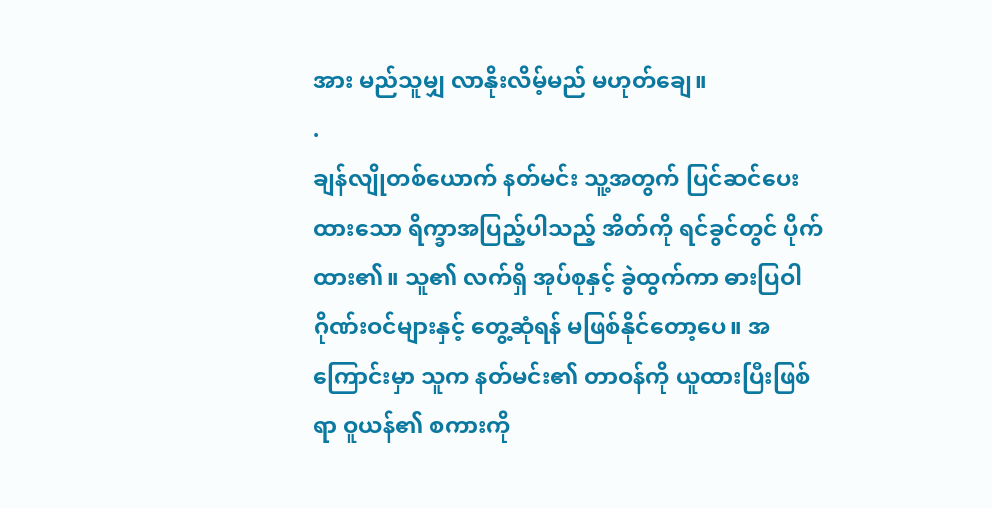အား မည်သူမျှ လာနိုးလိမ့်မည် မဟုတ်ချေ။
.
ချန်လျိုတစ်ယောက် နတ်မင်း သူ့အတွက် ပြင်ဆင်ပေးထားသော ရိက္ခာအပြည့်ပါသည့် အိတ်ကို ရင်ခွင်တွင် ပိုက်ထား၏။ သူ၏ လက်ရှိ အုပ်စုနှင့် ခွဲထွက်ကာ ဓားပြဝါဂိုဏ်းဝင်များနှင့် တွေ့ဆုံရန် မဖြစ်နိုင်တော့ပေ။ အကြောင်းမှာ သူက နတ်မင်း၏ တာဝန်ကို ယူထားပြီးဖြစ်ရာ ဝူယန်၏ စကားကို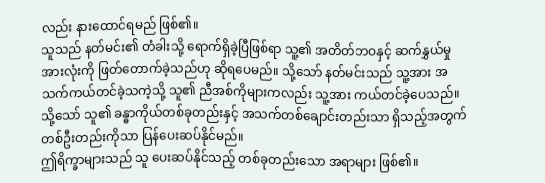လည်း နားထောင်ရမည် ဖြစ်၏။
သူသည် နတ်မင်း၏ တံခါးသို့ ရောက်ရှိခဲ့ပြီဖြစ်ရာ သူ့၏ အတိတ်ဘဝနှင့် ဆက်နွှယ်မှုအားလုံးကို ဖြတ်တောက်ခဲ့သည်ဟု ဆိုရပေမည်။ သို့သော် နတ်မင်းသည် သူ့အား အသက်ကယ်တင်ခဲ့သကဲ့သို့ သူ၏ ညီအစ်ကိုများကလည်း သူ့အား ကယ်တင်ခဲ့ပေသည်။ သို့သော် သူ၏ ခန္ဓာကိုယ်တစ်ခုတည်းနှင့် အသက်တစ်ချောင်းတည်းသာ ရှိသည့်အတွက် တစ်ဦးတည်းကိုသာ ပြန်ပေးဆပ်နိုင်မည်။
ဤရိက္ခာများသည် သူ ပေးဆပ်နိုင်သည့် တစ်ခုတည်းသော အရာများ ဖြစ်၏။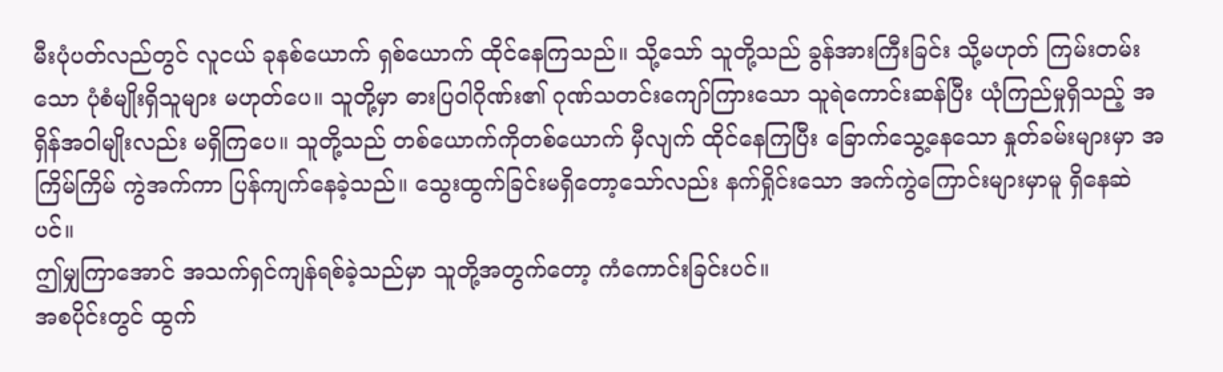မီးပုံပတ်လည်တွင် လူငယ် ခုနစ်ယောက် ရှစ်ယောက် ထိုင်နေကြသည်။ သို့သော် သူတို့သည် ခွန်အားကြီးခြင်း သို့မဟုတ် ကြမ်းတမ်းသော ပုံစံမျိုးရှိသူများ မဟုတ်ပေ။ သူတို့မှာ ဓားပြဝါဂိုဏ်း၏ ဂုဏ်သတင်းကျော်ကြားသော သူရဲကောင်းဆန်ပြီး ယုံကြည်မှုရှိသည့် အရှိန်အဝါမျိုးလည်း မရှိကြပေ။ သူတို့သည် တစ်ယောက်ကိုတစ်ယောက် မှီလျက် ထိုင်နေကြပြီး ခြောက်သွေ့နေသော နှုတ်ခမ်းများမှာ အကြိမ်ကြိမ် ကွဲအက်ကာ ပြန်ကျက်နေခဲ့သည်။ သွေးထွက်ခြင်းမရှိတော့သော်လည်း နက်ရှိုင်းသော အက်ကွဲကြောင်းများမှာမူ ရှိနေဆဲပင်။
ဤမျှကြာအောင် အသက်ရှင်ကျန်ရစ်ခဲ့သည်မှာ သူတို့အတွက်တော့ ကံကောင်းခြင်းပင်။
အစပိုင်းတွင် ထွက်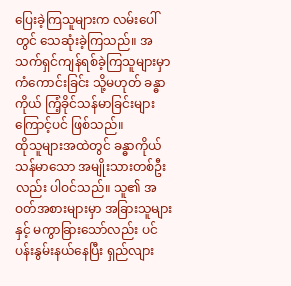ပြေးခဲ့ကြသူများက လမ်းပေါ်တွင် သေဆုံးခဲ့ကြသည်။ အသက်ရှင်ကျန်ရစ်ခဲ့ကြသူများမှာ ကံကောင်းခြင်း သို့မဟုတ် ခန္ဓာကိုယ် ကြံ့ခိုင်သန်မာခြင်းများကြောင့်ပင် ဖြစ်သည်။
ထိုသူများအထဲတွင် ခန္ဓာကိုယ် သန်မာသော အမျိုးသားတစ်ဦးလည်း ပါဝင်သည်။ သူ၏ အဝတ်အစားများမှာ အခြားသူများနှင့် မကွာခြားသော်လည်း ပင်ပန်းနွမ်းနယ်နေပြီး ရှည်လျား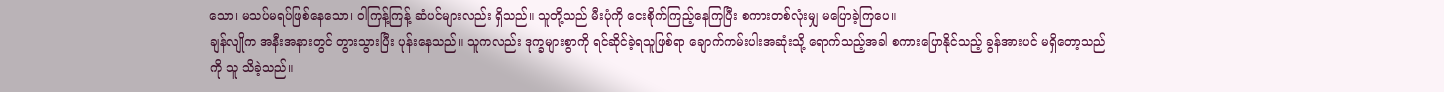သော၊ မသပ်မရပ်ဖြစ်နေသော၊ ဝါကြန့်ကြန့် ဆံပင်များလည်း ရှိသည်။ သူတို့သည် မီးပုံကို ငေးစိုက်ကြည့်နေကြပြီး စကားတစ်လုံးမျှ မပြောခဲ့ကြပေ။
ချန်လျိုက အနီးအနားတွင် တွားသွားပြီး ပုန်းနေသည်။ သူကလည်း ဒုက္ခများစွာကို ရင်ဆိုင်ခဲ့ရသူဖြစ်ရာ ချောက်ကမ်းပါးအဆုံးသို့ ရောက်သည့်အခါ စကားပြောနိုင်သည့် ခွန်အားပင် မရှိတော့သည်ကို သူ သိခဲ့သည်။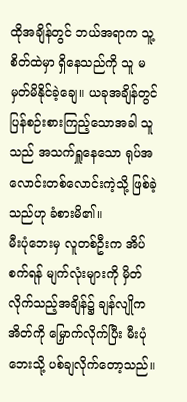ထိုအချိန်တွင် ဘယ်အရာက သူ့စိတ်ထဲမှာ ရှိနေသည်ကို သူ မမှတ်မိနိုင်ခဲ့ချေ။ ယခုအချိန်တွင် ပြန်စဉ်းစားကြည့်သောအခါ သူသည် အသက်ရှူနေသော ရုပ်အလောင်းတစ်လောင်းကဲ့သို့ ဖြစ်ခဲ့သည်ဟု ခံစားမိ၏။
မီးပုံဘေးမှ လူတစ်ဦးက အိပ်စက်ရန် မျက်လုံးများကို မှိတ်လိုက်သည့်အချိန်၌ ချန်လျိုက အိတ်ကို မြှောက်လိုက်ပြီး မီးပုံဘေးသို့ ပစ်ချလိုက်တော့သည်။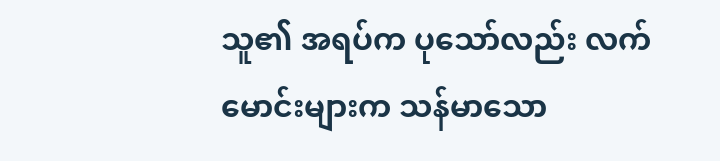သူ၏ အရပ်က ပုသော်လည်း လက်မောင်းများက သန်မာသော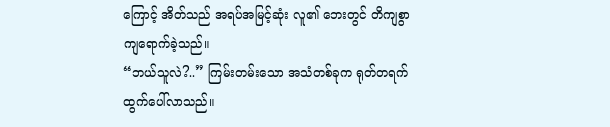ကြောင့် အိတ်သည် အရပ်အမြင့်ဆုံး လူ၏ ဘေးတွင် တိကျစွာ ကျရောက်ခဲ့သည်။
“ဘယ်သူလဲ?..” ကြမ်းတမ်းသော အသံတစ်ခုက ရုတ်တရက် ထွက်ပေါ်လာသည်။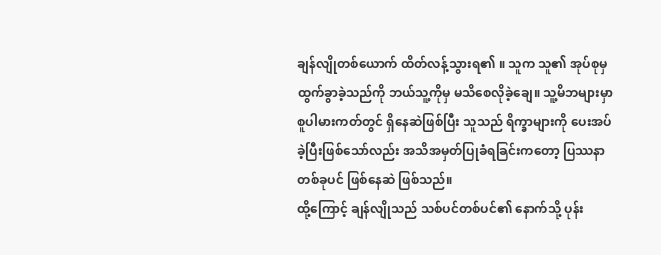ချန်လျိုတစ်ယောက် ထိတ်လန့်သွားရ၏ ။ သူက သူ၏ အုပ်စုမှ ထွက်ခွာခဲ့သည်ကို ဘယ်သူ့ကိုမှ မသိစေလိုခဲ့ချေ။ သူ့မိဘများမှာ စူပါမားကတ်တွင် ရှိနေဆဲဖြစ်ပြီး သူသည် ရိက္ခာများကို ပေးအပ်ခဲ့ပြီးဖြစ်သော်လည်း အသိအမှတ်ပြုခံရခြင်းကတော့ ပြဿနာတစ်ခုပင် ဖြစ်နေဆဲ ဖြစ်သည်။
ထို့ကြောင့် ချန်လျိုသည် သစ်ပင်တစ်ပင်၏ နောက်သို့ ပုန်း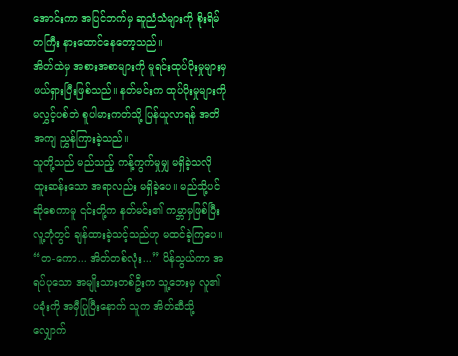အောင်းကာ အပြင်ဘက်မှ ဆူညံသံများကို စိုးရိမ်တကြီး နားထောင်နေတော့သည်။
အိတ်ထဲမှ အစားအစာများကို မူရင်းထုပ်ပိုးမှုများမှ ဖယ်ရှားပြီးဖြစ်သည်။ နတ်မင်းက ထုပ်ပိုးမှုများကို မလွှင့်ပစ်ဘဲ စူပါမားကတ်သို့ ပြန်ယူလာရန် အတိအကျ ညွှန်ကြားခဲ့သည်။
သူတို့သည် မည်သည့် ကန့်ကွက်မှုမျှ မရှိခဲ့သလို ထူးဆန်းသော အရာလည်း မရှိခဲ့ပေ။ မည်သို့ပင်ဆိုစေကာမူ ၎င်းတို့က နတ်မင်း၏ ကမ္ဘာမှဖြစ်ပြီး လူ့ဘုံတွင် ချန်ထားခဲ့သင့်သည်ဟု မထင်ခဲ့ကြပေ။
“တ-ကော... အိတ်တစ်လုံး...” ပိန်သွယ်ကာ အရပ်ပုသော အမျိုးသားတစ်ဦးက သူ့ဘေးမှ လူ၏ ပခုံးကို အမှီပြုပြီးနောက် သူက အိတ်ဆီသို့ လျှောက်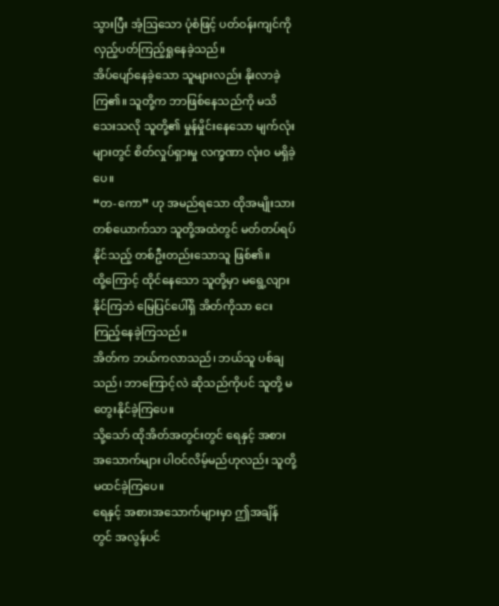သွားပြီး အံ့ဩသော ပုံစံဖြင့် ပတ်ဝန်းကျင်ကို လှည့်ပတ်ကြည့်ရှုနေခဲ့သည်။
အိပ်ပျော်နေခဲ့သော သူများလည်း နိုးလာခဲ့ကြ၏။ သူတို့က ဘာဖြစ်နေသည်ကို မသိသေးသလို သူတို့၏ မှုန်မှိုင်းနေသော မျက်လုံးများတွင် စိတ်လှုပ်ရှားမှု လက္ခဏာ လုံးဝ မရှိခဲ့ပေ။
“တ-ကော” ဟု အမည်ရသော ထိုအမျိုးသားတစ်ယောက်သာ သူတို့အထဲတွင် မတ်တပ်ရပ်နိုင်သည့် တစ်ဦးတည်းသောသူ ဖြစ်၏။
ထို့ကြောင့် ထိုင်နေသော သူတို့မှာ မရွေ့လျားနိုင်ကြဘဲ မြေပြင်ပေါ်ရှိ အိတ်ကိုသာ ငေးကြည့်နေခဲ့ကြသည်။
အိတ်က ဘယ်ကလာသည်၊ ဘယ်သူ ပစ်ချသည်၊ ဘာကြောင့်လဲ ဆိုသည်ကိုပင် သူတို့ မတွေးနိုင်ခဲ့ကြပေ။
သို့သော် ထိုအိတ်အတွင်းတွင် ရေနှင့် အစားအသောက်များ ပါဝင်လိမ့်မည်ဟုလည်း သူတို့ မထင်ခဲ့ကြပေ။
ရေနှင့် အစားအသောက်များမှာ ဤအချိန်တွင် အလွန်ပင်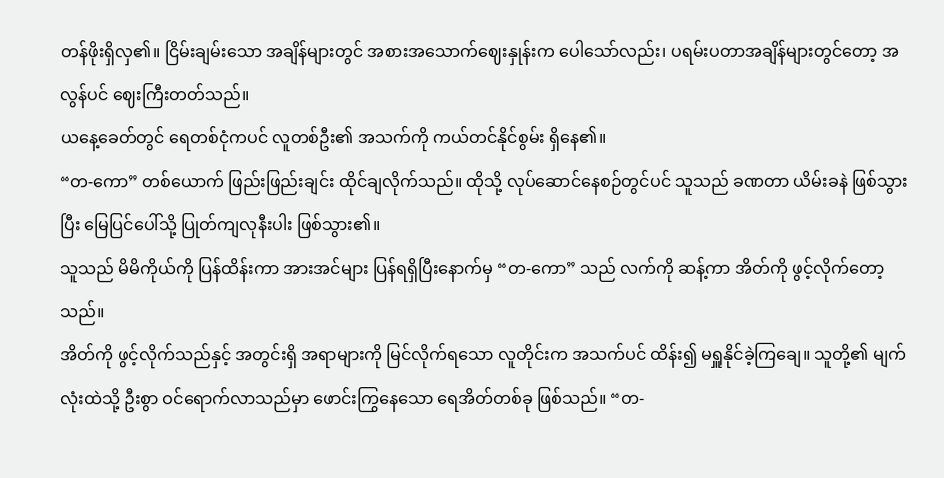တန်ဖိုးရှိလှ၏။ ငြိမ်းချမ်းသော အချိန်များတွင် အစားအသောက်ဈေးနှုန်းက ပေါသော်လည်း၊ ပရမ်းပတာအချိန်များတွင်တော့ အလွန်ပင် ဈေးကြီးတတ်သည်။
ယနေ့ခေတ်တွင် ရေတစ်ငုံကပင် လူတစ်ဦး၏ အသက်ကို ကယ်တင်နိုင်စွမ်း ရှိနေ၏။
“တ-ကော” တစ်ယောက် ဖြည်းဖြည်းချင်း ထိုင်ချလိုက်သည်။ ထိုသို့ လုပ်ဆောင်နေစဉ်တွင်ပင် သူသည် ခဏတာ ယိမ်းခနဲ ဖြစ်သွားပြီး မြေပြင်ပေါ်သို့ ပြုတ်ကျလုနီးပါး ဖြစ်သွား၏။
သူသည် မိမိကိုယ်ကို ပြန်ထိန်းကာ အားအင်များ ပြန်ရရှိပြီးနောက်မှ “တ-ကော” သည် လက်ကို ဆန့်ကာ အိတ်ကို ဖွင့်လိုက်တော့သည်။
အိတ်ကို ဖွင့်လိုက်သည်နှင့် အတွင်းရှိ အရာများကို မြင်လိုက်ရသော လူတိုင်းက အသက်ပင် ထိန်း၍ မရှူနိုင်ခဲ့ကြချေ။ သူတို့၏ မျက်လုံးထဲသို့ ဦးစွာ ဝင်ရောက်လာသည်မှာ ဖောင်းကြွနေသော ရေအိတ်တစ်ခု ဖြစ်သည်။ “တ-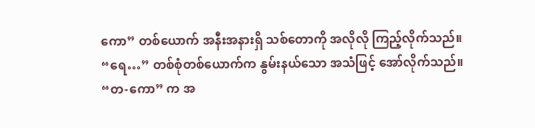ကော” တစ်ယောက် အနီးအနားရှိ သစ်တောကို အလိုလို ကြည့်လိုက်သည်။
“ရေ…” တစ်စုံတစ်ယောက်က နွမ်းနယ်သော အသံဖြင့် အော်လိုက်သည်။
“တ-ကော” က အ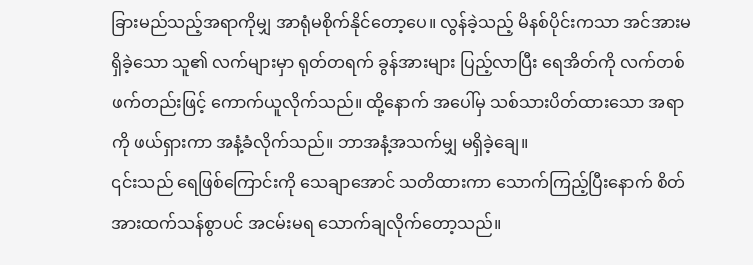ခြားမည်သည့်အရာကိုမျှ အာရုံမစိုက်နိုင်တော့ပေ။ လွန်ခဲ့သည့် မိနစ်ပိုင်းကသာ အင်အားမရှိခဲ့သော သူ၏ လက်များမှာ ရုတ်တရက် ခွန်အားများ ပြည့်လာပြီး ရေအိတ်ကို လက်တစ်ဖက်တည်းဖြင့် ကောက်ယူလိုက်သည်။ ထို့နောက် အပေါ်မှ သစ်သားပိတ်ထားသော အရာကို ဖယ်ရှားကာ အနံ့ခံလိုက်သည်။ ဘာအနံ့အသက်မျှ မရှိခဲ့ချေ။
၎င်းသည် ရေဖြစ်ကြောင်းကို သေချာအောင် သတိထားကာ သောက်ကြည့်ပြီးနောက် စိတ်အားထက်သန်စွာပင် အငမ်းမရ သောက်ချလိုက်တော့သည်။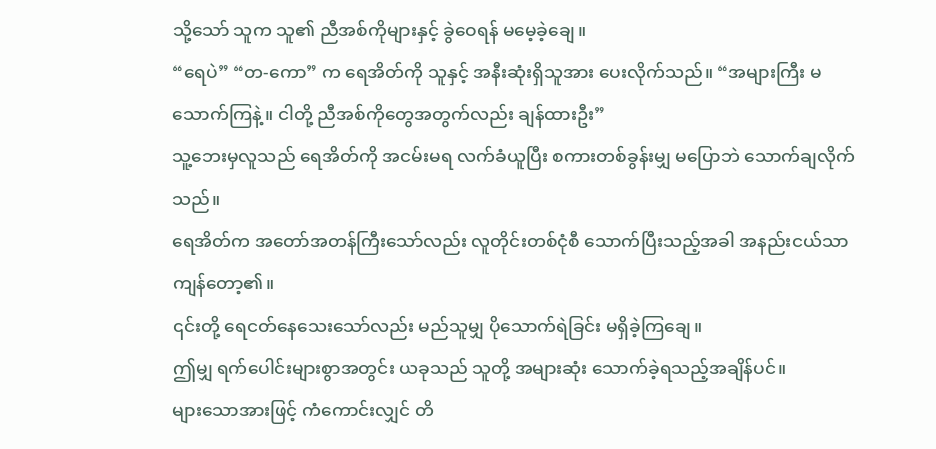သို့သော် သူက သူ၏ ညီအစ်ကိုများနှင့် ခွဲဝေရန် မမေ့ခဲ့ချေ။
“ရေပဲ” “တ-ကော” က ရေအိတ်ကို သူနှင့် အနီးဆုံးရှိသူအား ပေးလိုက်သည်။ “အများကြီး မသောက်ကြနဲ့။ ငါတို့ ညီအစ်ကိုတွေအတွက်လည်း ချန်ထားဦး”
သူ့ဘေးမှလူသည် ရေအိတ်ကို အငမ်းမရ လက်ခံယူပြီး စကားတစ်ခွန်းမျှ မပြောဘဲ သောက်ချလိုက်သည်။
ရေအိတ်က အတော်အတန်ကြီးသော်လည်း လူတိုင်းတစ်ငုံစီ သောက်ပြီးသည့်အခါ အနည်းငယ်သာ ကျန်တော့၏။
၎င်းတို့ ရေငတ်နေသေးသော်လည်း မည်သူမျှ ပိုသောက်ရဲခြင်း မရှိခဲ့ကြချေ။
ဤမျှ ရက်ပေါင်းများစွာအတွင်း ယခုသည် သူတို့ အများဆုံး သောက်ခဲ့ရသည့်အချိန်ပင်။
များသောအားဖြင့် ကံကောင်းလျှင် တိ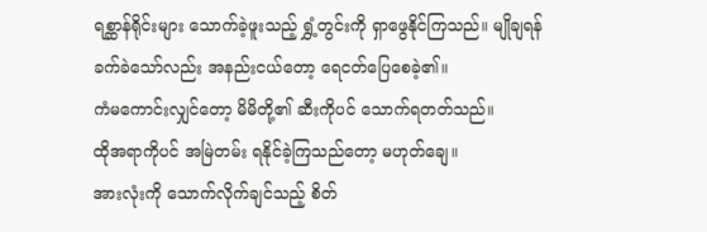ရစ္ဆာန်ရိုင်းများ သောက်ခဲ့ဖူးသည့် ရွှံ့တွင်းကို ရှာဖွေနိုင်ကြသည်။ မျိုချရန် ခက်ခဲသော်လည်း အနည်းငယ်တော့ ရေငတ်ပြေစေခဲ့၏။
ကံမကောင်းလျှင်တော့ မိမိတို့၏ ဆီးကိုပင် သောက်ရတတ်သည်။
ထိုအရာကိုပင် အမြဲတမ်း ရနိုင်ခဲ့ကြသည်တော့ မဟုတ်ချေ။
အားလုံးကို သောက်လိုက်ချင်သည့် စိတ်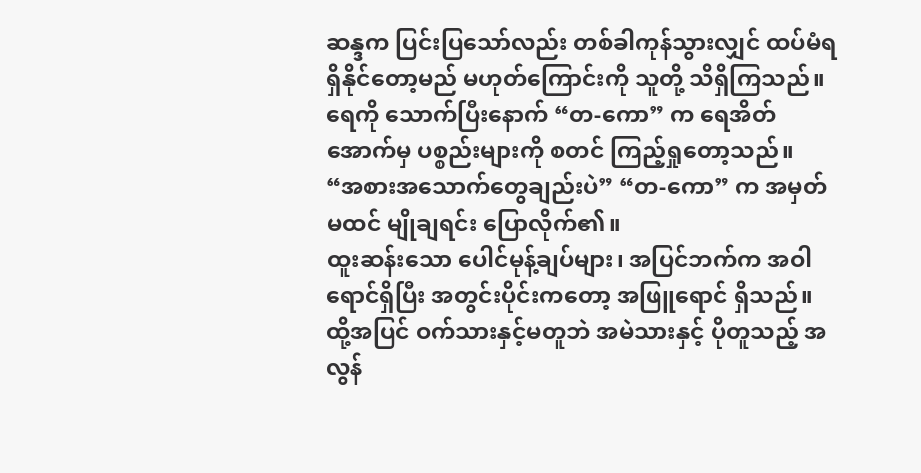ဆန္ဒက ပြင်းပြသော်လည်း တစ်ခါကုန်သွားလျှင် ထပ်မံရရှိနိုင်တော့မည် မဟုတ်ကြောင်းကို သူတို့ သိရှိကြသည်။
ရေကို သောက်ပြီးနောက် “တ-ကော” က ရေအိတ်အောက်မှ ပစ္စည်းများကို စတင် ကြည့်ရှုတော့သည်။
“အစားအသောက်တွေချည်းပဲ” “တ-ကော” က အမှတ်မထင် မျိုချရင်း ပြောလိုက်၏။
ထူးဆန်းသော ပေါင်မုန့်ချပ်များ၊ အပြင်ဘက်က အဝါရောင်ရှိပြီး အတွင်းပိုင်းကတော့ အဖြူရောင် ရှိသည်။ ထို့အပြင် ဝက်သားနှင့်မတူဘဲ အမဲသားနှင့် ပိုတူသည့် အလွန်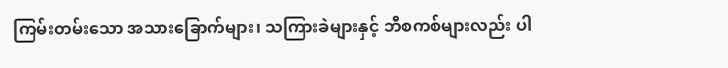ကြမ်းတမ်းသော အသားခြောက်များ၊ သကြားခဲများနှင့် ဘီစကစ်များလည်း ပါ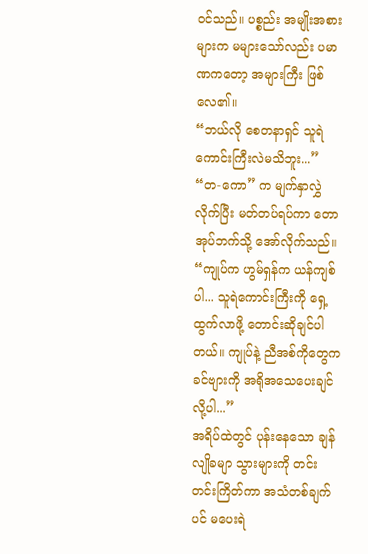ဝင်သည်။ ပစ္စည်း အမျိုးအစားများက မများသော်လည်း ပမာဏကတော့ အများကြီး ဖြစ်လေ၏။
“ဘယ်လို စေတနာရှင် သူရဲကောင်းကြီးလဲမသိဘူး...” “တ-ကော” က မျက်နှာလွှဲလိုက်ပြီး မတ်တပ်ရပ်ကာ တောအုပ်ဘက်သို့ အော်လိုက်သည်။ “ကျုပ်က ဟွမ်ရှန်က ယန်ကျစ်ပါ... သူရဲကောင်းကြီးကို ရှေ့ထွက်လာဖို့ တောင်းဆိုချင်ပါတယ်။ ကျုပ်နဲ့ ညီအစ်ကိုတွေက ခင်ဗျားကို အရိုအသေပေးချင်လို့ပါ...”
အရိပ်ထဲတွင် ပုန်းနေသော ချန်လျိုခမျာ သွားများကို တင်းတင်းကြိတ်ကာ အသံတစ်ချက်ပင် မပေးရဲ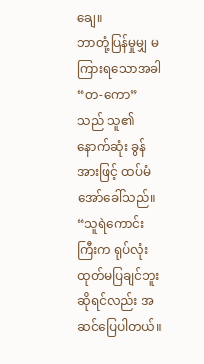ချေ။
ဘာတုံ့ပြန်မှုမျှ မကြားရသောအခါ “တ-ကော” သည် သူ၏ နောက်ဆုံး ခွန်အားဖြင့် ထပ်မံ အော်ခေါ်သည်။ “သူရဲကောင်းကြီးက ရုပ်လုံးထုတ်မပြချင်ဘူးဆိုရင်လည်း အဆင်ပြေပါတယ်။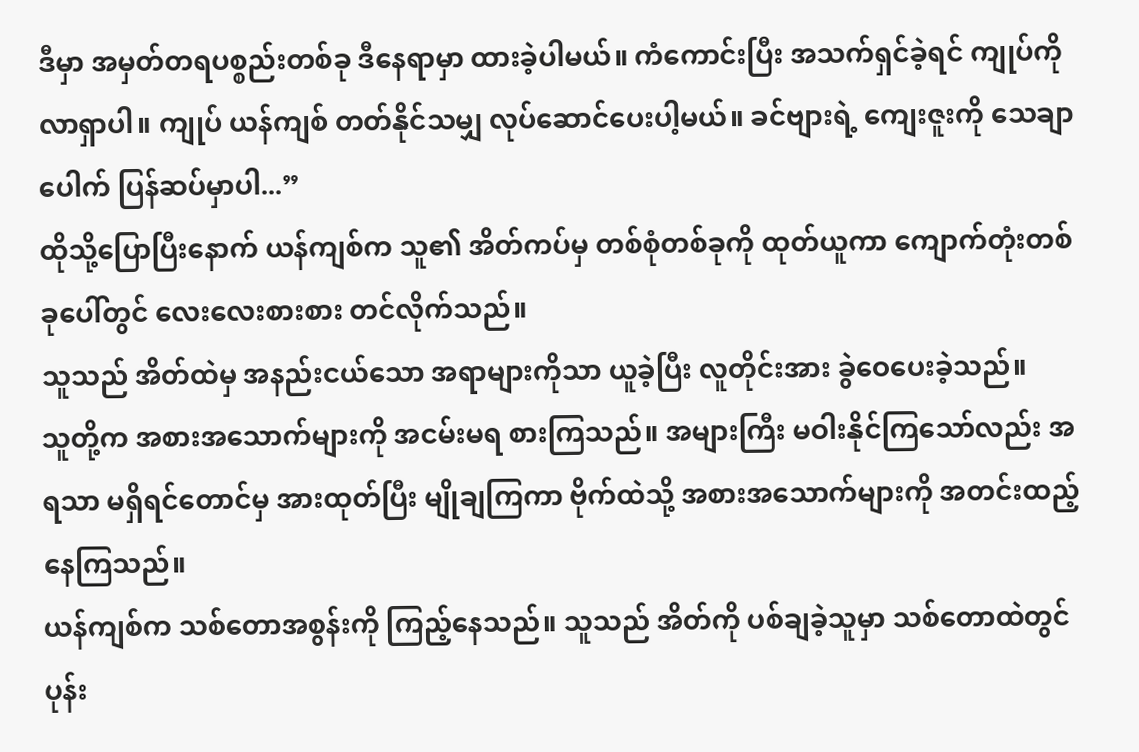ဒီမှာ အမှတ်တရပစ္စည်းတစ်ခု ဒီနေရာမှာ ထားခဲ့ပါမယ်။ ကံကောင်းပြီး အသက်ရှင်ခဲ့ရင် ကျုပ်ကို လာရှာပါ။ ကျုပ် ယန်ကျစ် တတ်နိုင်သမျှ လုပ်ဆောင်ပေးပါ့မယ်။ ခင်ဗျားရဲ့ ကျေးဇူးကို သေချာပေါက် ပြန်ဆပ်မှာပါ...”
ထိုသို့ပြောပြီးနောက် ယန်ကျစ်က သူ၏ အိတ်ကပ်မှ တစ်စုံတစ်ခုကို ထုတ်ယူကာ ကျောက်တုံးတစ်ခုပေါ်တွင် လေးလေးစားစား တင်လိုက်သည်။
သူသည် အိတ်ထဲမှ အနည်းငယ်သော အရာများကိုသာ ယူခဲ့ပြီး လူတိုင်းအား ခွဲဝေပေးခဲ့သည်။
သူတို့က အစားအသောက်များကို အငမ်းမရ စားကြသည်။ အများကြီး မဝါးနိုင်ကြသော်လည်း အရသာ မရှိရင်တောင်မှ အားထုတ်ပြီး မျိုချကြကာ ဗိုက်ထဲသို့ အစားအသောက်များကို အတင်းထည့်နေကြသည်။
ယန်ကျစ်က သစ်တောအစွန်းကို ကြည့်နေသည်။ သူသည် အိတ်ကို ပစ်ချခဲ့သူမှာ သစ်တောထဲတွင် ပုန်း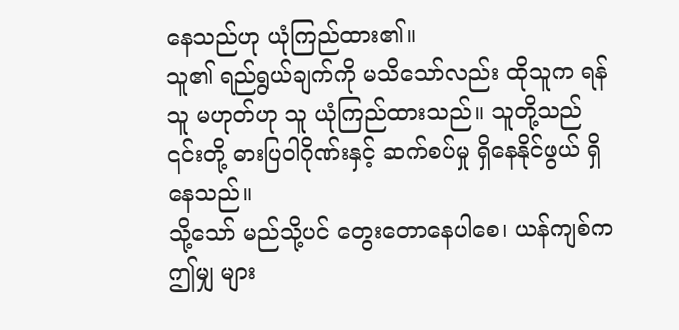နေသည်ဟု ယုံကြည်ထား၏။
သူ၏ ရည်ရွယ်ချက်ကို မသိသော်လည်း ထိုသူက ရန်သူ မဟုတ်ဟု သူ ယုံကြည်ထားသည်။ သူတို့သည် ၎င်းတို့ ဓားပြဝါဂိုဏ်းနှင့် ဆက်စပ်မှု ရှိနေနိုင်ဖွယ် ရှိနေသည်။
သို့သော် မည်သို့ပင် တွေးတောနေပါစေ၊ ယန်ကျစ်က ဤမျှ များ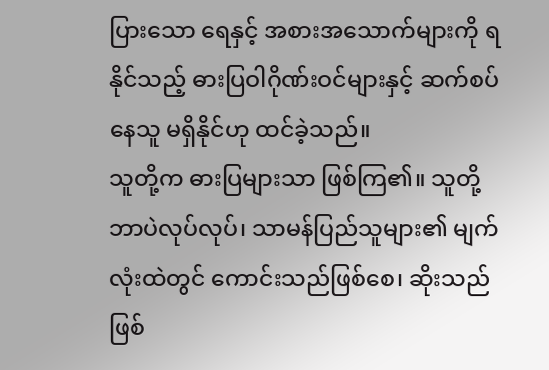ပြားသော ရေနှင့် အစားအသောက်များကို ရနိုင်သည့် ဓားပြဝါဂိုဏ်းဝင်များနှင့် ဆက်စပ်နေသူ မရှိနိုင်ဟု ထင်ခဲ့သည်။
သူတို့က ဓားပြများသာ ဖြစ်ကြ၏။ သူတို့ ဘာပဲလုပ်လုပ်၊ သာမန်ပြည်သူများ၏ မျက်လုံးထဲတွင် ကောင်းသည်ဖြစ်စေ၊ ဆိုးသည်ဖြစ်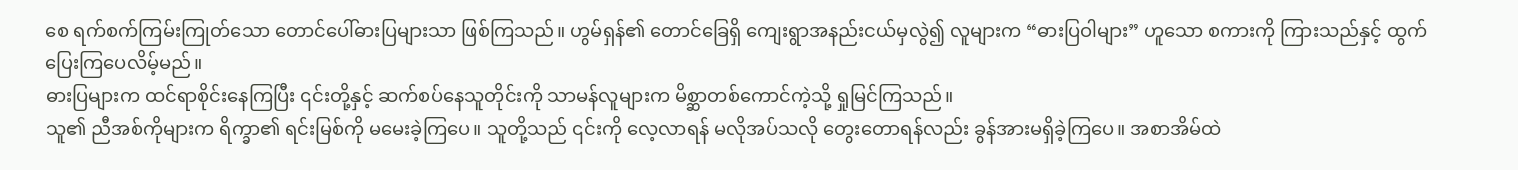စေ ရက်စက်ကြမ်းကြုတ်သော တောင်ပေါ်ဓားပြများသာ ဖြစ်ကြသည်။ ဟွမ်ရှန်၏ တောင်ခြေရှိ ကျေးရွာအနည်းငယ်မှလွဲ၍ လူများက “ဓားပြဝါများ” ဟူသော စကားကို ကြားသည်နှင့် ထွက်ပြေးကြပေလိမ့်မည်။
ဓားပြများက ထင်ရာစိုင်းနေကြပြီး ၎င်းတို့နှင့် ဆက်စပ်နေသူတိုင်းကို သာမန်လူများက မိစ္ဆာတစ်ကောင်ကဲ့သို့ ရှုမြင်ကြသည်။
သူ၏ ညီအစ်ကိုများက ရိက္ခာ၏ ရင်းမြစ်ကို မမေးခဲ့ကြပေ။ သူတို့သည် ၎င်းကို လေ့လာရန် မလိုအပ်သလို တွေးတောရန်လည်း ခွန်အားမရှိခဲ့ကြပေ။ အစာအိမ်ထဲ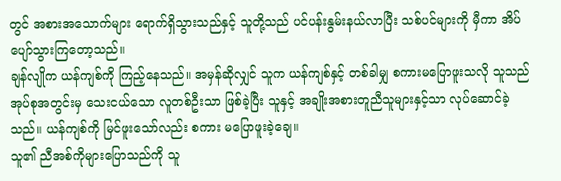တွင် အစားအသောက်များ ရောက်ရှိသွားသည်နှင့် သူတို့သည် ပင်ပန်းနွမ်းနယ်လာပြီး သစ်ပင်များကို မှီကာ အိပ်ပျော်သွားကြတော့သည်။
ချန်လျိုက ယန်ကျစ်ကို ကြည့်နေသည်။ အမှန်ဆိုလျှင် သူက ယန်ကျစ်နှင့် တစ်ခါမျှ စကားမပြောဖူးသလို သူသည် အုပ်စုအတွင်းမှ သေးငယ်သော လူတစ်ဦးသာ ဖြစ်ခဲ့ပြီး သူနှင့် အချိုးအစားတူညီသူများနှင့်သာ လုပ်ဆောင်ခဲ့သည်။ ယန်ကျစ်ကို မြင်ဖူးသော်လည်း စကား မပြောဖူးခဲ့ချေ။
သူ၏ ညီအစ်ကိုများပြောသည်ကို သူ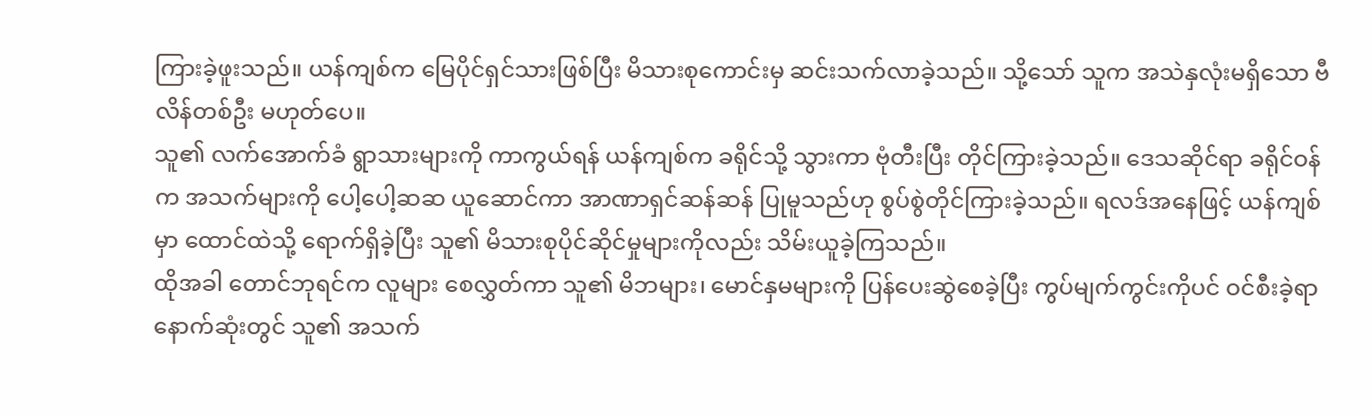ကြားခဲ့ဖူးသည်။ ယန်ကျစ်က မြေပိုင်ရှင်သားဖြစ်ပြီး မိသားစုကောင်းမှ ဆင်းသက်လာခဲ့သည်။ သို့သော် သူက အသဲနှလုံးမရှိသော ဗီလိန်တစ်ဦး မဟုတ်ပေ။
သူ၏ လက်အောက်ခံ ရွာသားများကို ကာကွယ်ရန် ယန်ကျစ်က ခရိုင်သို့ သွားကာ ဗုံတီးပြီး တိုင်ကြားခဲ့သည်။ ဒေသဆိုင်ရာ ခရိုင်ဝန်က အသက်များကို ပေါ့ပေါ့ဆဆ ယူဆောင်ကာ အာဏာရှင်ဆန်ဆန် ပြုမူသည်ဟု စွပ်စွဲတိုင်ကြားခဲ့သည်။ ရလဒ်အနေဖြင့် ယန်ကျစ်မှာ ထောင်ထဲသို့ ရောက်ရှိခဲ့ပြီး သူ၏ မိသားစုပိုင်ဆိုင်မှုများကိုလည်း သိမ်းယူခဲ့ကြသည်။
ထိုအခါ တောင်ဘုရင်က လူများ စေလွှတ်ကာ သူ၏ မိဘများ၊ မောင်နှမများကို ပြန်ပေးဆွဲစေခဲ့ပြီး ကွပ်မျက်ကွင်းကိုပင် ဝင်စီးခဲ့ရာ နောက်ဆုံးတွင် သူ၏ အသက်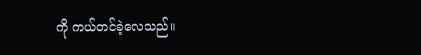ကို ကယ်တင်ခဲ့လေသည်။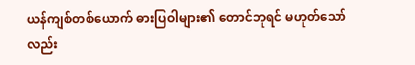ယန်ကျစ်တစ်ယောက် ဓားပြဝါများ၏ တောင်ဘုရင် မဟုတ်သော်လည်း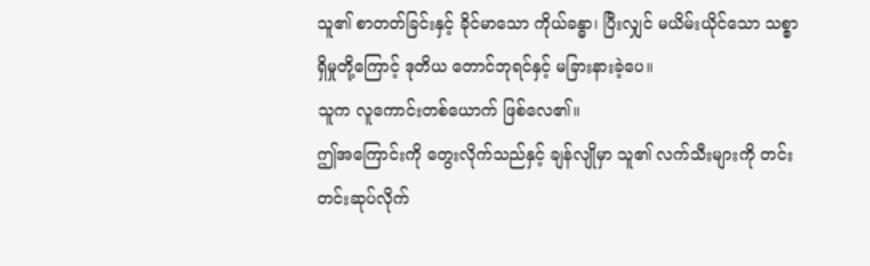သူ၏ စာတတ်ခြင်းနှင့် ခိုင်မာသော ကိုယ်ခန္ဓာ၊ ပြီးလျှင် မယိမ်းယိုင်သော သစ္စာရှိမှုတို့ကြောင့် ဒုတိယ တောင်ဘုရင်နှင့် မခြားနားခဲ့ပေ။
သူက လူကောင်းတစ်ယောက် ဖြစ်လေ၏။
ဤအကြောင်းကို တွေးလိုက်သည်နှင့် ချန်လျိုမှာ သူ၏ လက်သီးများကို တင်းတင်းဆုပ်လိုက်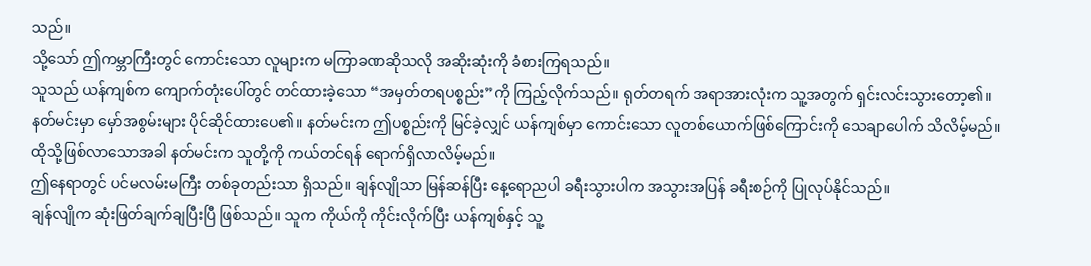သည်။
သို့သော် ဤကမ္ဘာကြီးတွင် ကောင်းသော လူများက မကြာခဏဆိုသလို အဆိုးဆုံးကို ခံစားကြရသည်။
သူသည် ယန်ကျစ်က ကျောက်တုံးပေါ်တွင် တင်ထားခဲ့သော “အမှတ်တရပစ္စည်း”ကို ကြည့်လိုက်သည်။ ရုတ်တရက် အရာအားလုံးက သူ့အတွက် ရှင်းလင်းသွားတော့၏။
နတ်မင်းမှာ မှော်အစွမ်းများ ပိုင်ဆိုင်ထားပေ၏။ နတ်မင်းက ဤပစ္စည်းကို မြင်ခဲ့လျှင် ယန်ကျစ်မှာ ကောင်းသော လူတစ်ယောက်ဖြစ်ကြောင်းကို သေချာပေါက် သိလိမ့်မည်။
ထိုသို့ဖြစ်လာသောအခါ နတ်မင်းက သူတို့ကို ကယ်တင်ရန် ရောက်ရှိလာလိမ့်မည်။
ဤနေရာတွင် ပင်မလမ်းမကြီး တစ်ခုတည်းသာ ရှိသည်။ ချန်လျိုသာ မြန်ဆန်ပြီး နေ့ရောညပါ ခရီးသွားပါက အသွားအပြန် ခရီးစဉ်ကို ပြုလုပ်နိုင်သည်။
ချန်လျိုက ဆုံးဖြတ်ချက်ချပြီးပြီ ဖြစ်သည်။ သူက ကိုယ်ကို ကိုင်းလိုက်ပြီး ယန်ကျစ်နှင့် သူ့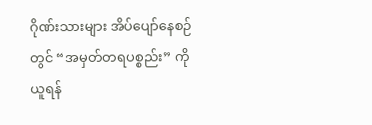ဂိုဏ်းသားများ အိပ်ပျော်နေစဉ်တွင် “အမှတ်တရပစ္စည်း” ကို ယူရန်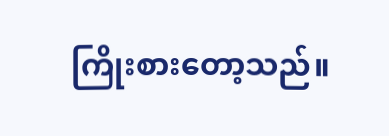ကြိုးစားတော့သည်။